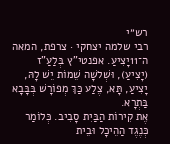רש״י
רבי שלמה יצחקי · צרפת, המאה ה־11יָצִיעַ. אפנטי"ץ בְּלַעַ"ז (יָצִיעַ), וּשְׁלשָׁה שֵׁמוֹת יֵשׁ לָהּ, יָצִיעַ, תָּא, צֶלַע כַּךְ מְפוֹרָשׁ בְּבָּבָא בַּתְרָא.
אֶת קִירוֹת הַבַּיִת סָבִיב. כְּלוֹמַר כְּנֶגֶד הַהֵיכָל וּבֵית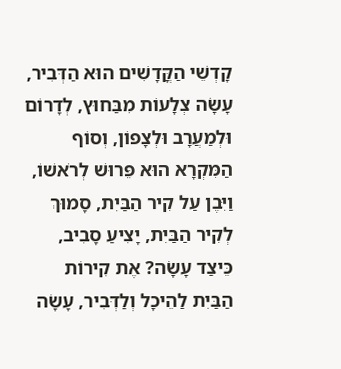קָדְשֵׁי הַקֳּדָשִׁים הוּא הַדְּבִיר, עָשָׂה צְלָעוֹת מִבַּחוּץ, לְדָרוֹם וּלְמַעֲרָב וּלְצָפוֹן, וְסוֹף הַמִּקְרָא הוּא פֵּרוּשׁ לְרֹאשׁוֹ, וַיִּבֶן עַל קִיר הַבַּיִת, סָמוּךְ לְקִיר הַבַּיִת, יָצִיעַ סָבִיב, כֵּיצַד עָשָׂה? אֶת קִירוֹת הַבַּיִת לַהֵיכָל וְלַדְּבִיר, עָשָׂה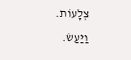צְלָעוֹת.
וַיַּעַשׂ.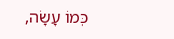כְּמוֹ עָשָׂה,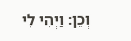וְכֵן: וַיְהִי לִי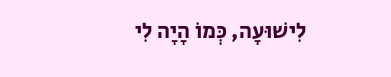לִישׁוּעָה, כְּמוֹ הָיָה לִי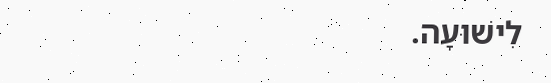לִישׁוּעָה.